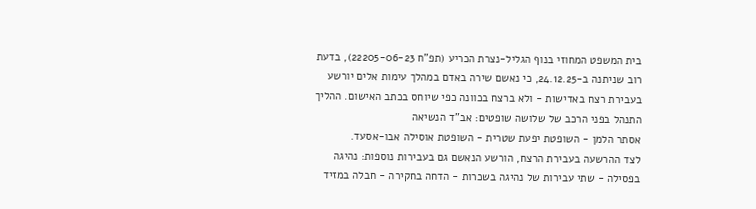בית המשפט המחוזי בנוף הגליל-נצרת הכריע (תפ"ח 22205-06-23), בדעת רוב שניתנה ב-24.12.25, כי נאשם שירה באדם במהלך עימות אלים יורשע בעבירת רצח באדישות - ולא ברצח בכוונה כפי שיוחס בכתב האישום. ההליך התנהל בפני הרכב של שלושה שופטים: אב"ד הנשיאה
אסתר הלמן - השופטת יפעת שטרית - השופטת אוסילה אבו-אסעד.
לצד ההרשעה בעבירת הרצח, הורשע הנאשם גם בעבירות נוספות: נהיגה בפסילה - שתי עבירות של נהיגה בשכרות - הדחה בחקירה - חבלה במזיד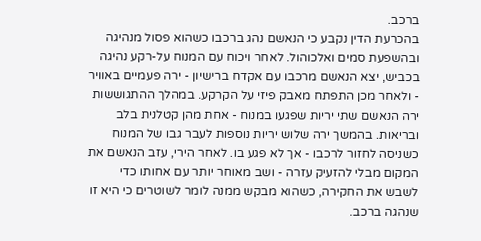ברכב.
בהכרעת הדין נקבע כי הנאשם נהג ברכבו כשהוא פסול מנהיגה ובהשפעת סמים ואלכוהול. לאחר ויכוח עם המנוח על-רקע נהיגה בכביש, יצא הנאשם מרכבו עם אקדח ברישיון - ירה פעמיים באוויר - ולאחר מכן התפתח מאבק פיזי על הקרקע. במהלך ההתגוששות ירה הנאשם שתי יריות שפגעו במנוח - אחת מהן קטלנית בלב ובריאות. בהמשך ירה שלוש יריות נוספות לעבר גבו של המנוח כשניסה לחזור לרכבו - אך לא פגע בו. לאחר הירי, עזב הנאשם את המקום מבלי להזעיק עזרה - ושב מאוחר יותר עם אחותו כדי לשבש את החקירה, כשהוא מבקש ממנה לומר לשוטרים כי היא זו שנהגה ברכב.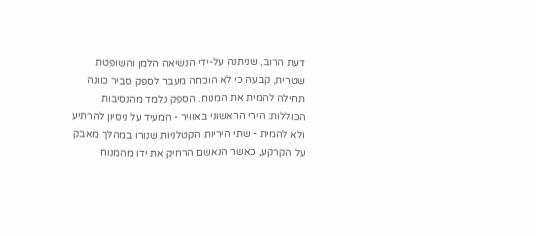דעת הרוב, שניתנה על-ידי הנשיאה הלמן והשופטת שטרית, קבעה כי לא הוכחה מעבר לספק סביר כוונה תחילה להמית את המנוח. הספק נלמד מהנסיבות הכוללות: הירי הראשוני באוויר - המעיד על ניסיון להרתיע ולא להמית - שתי היריות הקטלניות שנורו במהלך מאבק על הקרקע, כאשר הנאשם הרחיק את ידו מהמנוח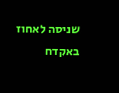שניסה לאחוז באקדח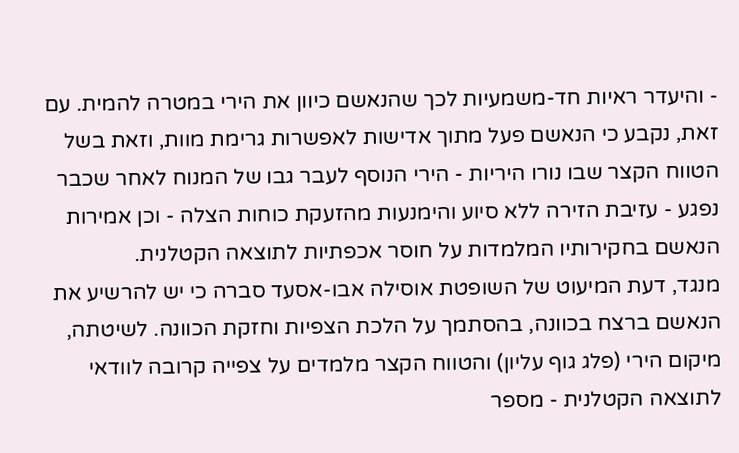- והיעדר ראיות חד-משמעיות לכך שהנאשם כיוון את הירי במטרה להמית. עם זאת, נקבע כי הנאשם פעל מתוך אדישות לאפשרות גרימת מוות, וזאת בשל הטווח הקצר שבו נורו היריות - הירי הנוסף לעבר גבו של המנוח לאחר שכבר נפגע - עזיבת הזירה ללא סיוע והימנעות מהזעקת כוחות הצלה - וכן אמירות הנאשם בחקירותיו המלמדות על חוסר אכפתיות לתוצאה הקטלנית.
מנגד, דעת המיעוט של השופטת אוסילה אבו-אסעד סברה כי יש להרשיע את הנאשם ברצח בכוונה, בהסתמך על הלכת הצפיות וחזקת הכוונה. לשיטתה, מיקום הירי (פלג גוף עליון) והטווח הקצר מלמדים על צפייה קרובה לוודאי לתוצאה הקטלנית - מספר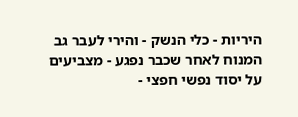היריות - כלי הנשק - והירי לעבר גב המנוח לאחר שכבר נפגע - מצביעים על יסוד נפשי חפצי -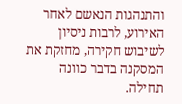והתנהגות הנאשם לאחר האירוע, לרבות ניסיון לשיבוש חקירה, מחזקת את המסקנה בדבר כוונה תחילה.